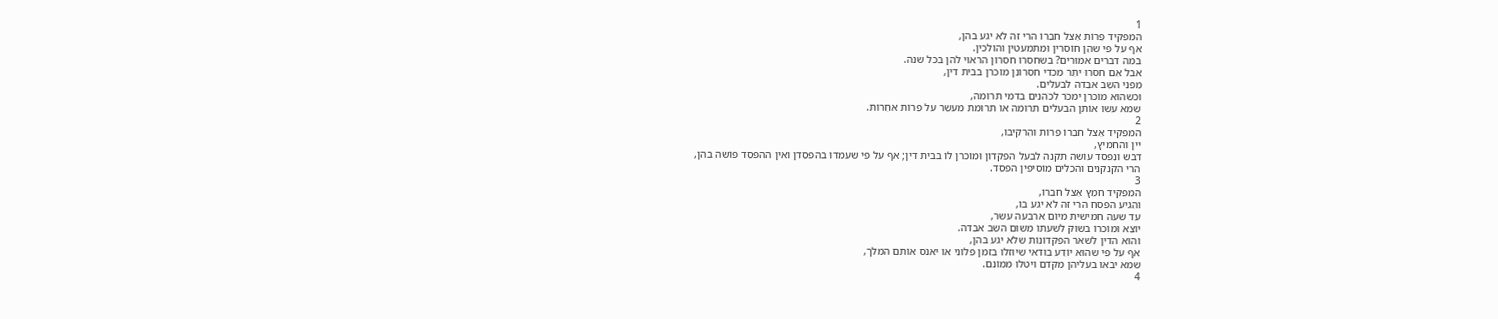1
המפקיד פֵרוֹת אֵצל חבֵרוֹ הרי זה לֹא יגע בהן,
אף על פי שהֵן חוֹסרין וּמִתמעטין והוֹלכין.
במה דברים אמוּרים? בשחסרוּ חסרוֹן הראוּי להן בכל שנה.
אבל אִם חסרוּ יתֵר מִכדי חסרוֹנן מוֹכרן בבית דין,
מִפני השֵב אבֵדה לבעלים.
וּכשהוּא מוֹכרן ימכֹר לכֹהנים בִדמי תרוּמה,
שמא עשוּ אוֹתן הבעלים תרוּמה אוֹ תרוּמת מעשֵר על פֵרוֹת אחֵרוֹת.
2
המפקיד אֵצל חבֵרוֹ פֵרוֹת והִרקיבוּ,
יין והחמיץ,
דבש ונִפסד עוֹשה תקנה לבעל הפִקדוֹן וּמוֹכרן לוֹ בבית דין; אף על פי שעמדוּ בהפסֵדן ואין ההפסֵד פוֹשה בהן,
הרי הקנקנים והכֵלים מוֹסיפין הפסֵד.
3
המפקיד חמֵץ אֵצל חבֵרוֹ,
והִגיע הפסח הרי זה לֹא יגע בוֹ,
עד שעה חמישית מיוֹם ארבעה עשר,
יוֹצֵא וּמוֹכרוֹ בשוּק לִשעתוֹ מִשוּם השֵב אבֵדה.
והוּא הדין לִשאר הפִקדוֹנוֹת שלֹא יגע בהן,
אף על פי שהוּא יוֹדֵע בודאי שיוּזלוּ בִזמן פלוֹני אוֹ יאנֹס אוֹתם המלך,
שמא יבֹאוּ בעליהן מִקֹדם ויטלוּ ממוֹנם.
4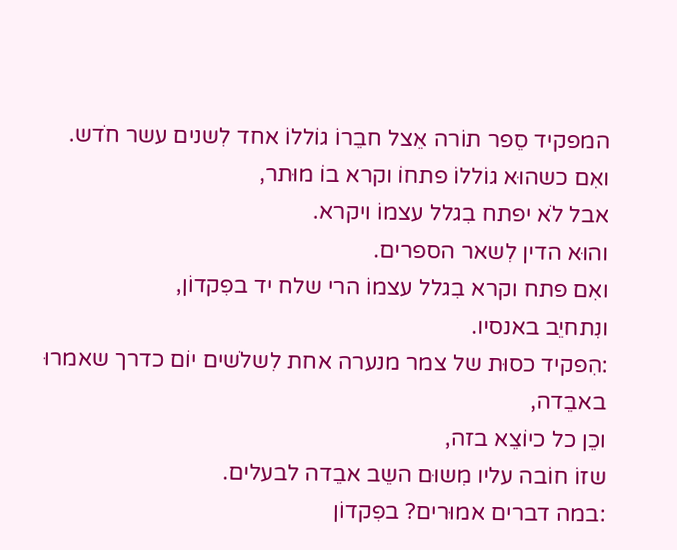המפקיד סֵפר תוֹרה אֵצל חבֵרוֹ גוֹללוֹ אחד לִשנים עשר חֹדש.
ואִם כשהוּא גוֹללוֹ פתחוֹ וקרא בוֹ מוּתר,
אבל לֹא יפתח בִגלל עצמוֹ ויקרא.
והוּא הדין לִשאר הספרים.
ואִם פתח וקרא בִגלל עצמוֹ הרי שלח יד בפִקדוֹן,
ונִתחיֵב באנסיו.
:הִפקיד כסוּת של צמר מנערה אחת לִשלֹשים יוֹם כדרך שאמרוּ באבֵדה,
וכֵן כל כיוֹצֵא בזה,
שזוֹ חוֹבה עליו מִשוּם השֵב אבֵדה לבעלים.
:במה דברים אמוּרים? בפִקדוֹן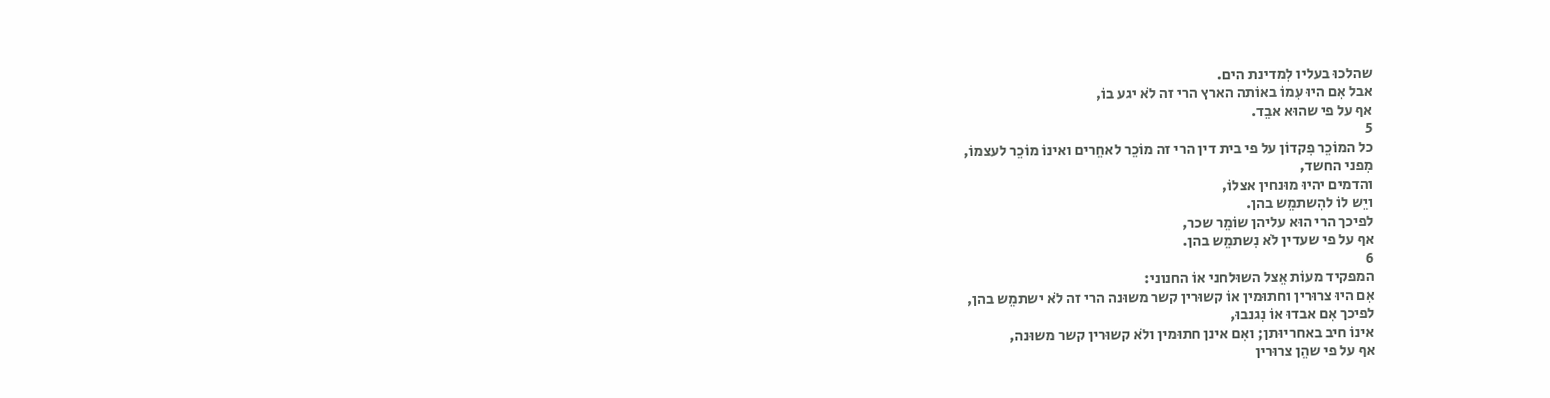שהלכוּ בעליו לִמדינת הים.
אבל אִם היוּ עִמוֹ באוֹתה הארץ הרי זה לֹא יגע בוֹ,
אף על פי שהוּא אבֵד.
5
כל המוֹכֵר פִקדוֹן על פי בית דין הרי זה מוֹכֵר לאחֵרים ואינוֹ מוֹכֵר לעצמוֹ,
מִפני החשד,
והדמים יהיוּ מוּנחין אצלוֹ,
ויֵש לוֹ להִשתמֵש בהן.
לפיכך הרי הוּא עליהן שוֹמֵר שכר,
אף על פי שעדין לֹא נִשתמֵש בהן.
6
המפקיד מעוֹת אֵצל השוּלחני אוֹ החנוני:
אִם היוּ צרוּרין וחתוּמין אוֹ קשוּרין קשר משוּנה הרי זה לֹא ישתמֵש בהן,
לפיכך אִם אבדוּ אוֹ נִגנבוּ,
אינוֹ חיב באחריוּתן; ואִם אינן חתוּמין ולֹא קשוּרין קשר משוּנה,
אף על פי שהֵן צרוּרין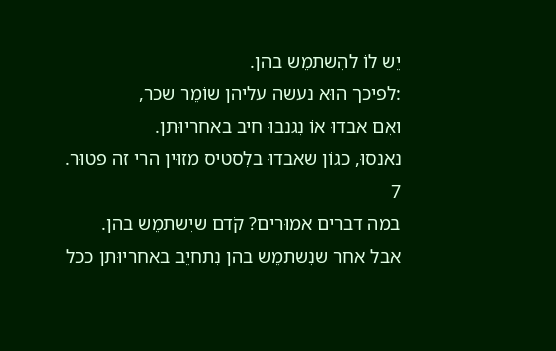יֵש לוֹ להִשתמֵש בהן.
:לפיכך הוּא נעשה עליהן שוֹמֵר שכר,
ואִם אבדוּ אוֹ נִגנבוּ חיב באחריוּתן.
נאנסוּ, כגוֹן שאבדוּ בלִסטיס מזוּין הרי זה פטוּר.
7
במה דברים אמוּרים? קֹדם שיִשתמֵש בהן.
אבל אחר שנִשתמֵש בהן נִתחיֵב באחריוּתן ככל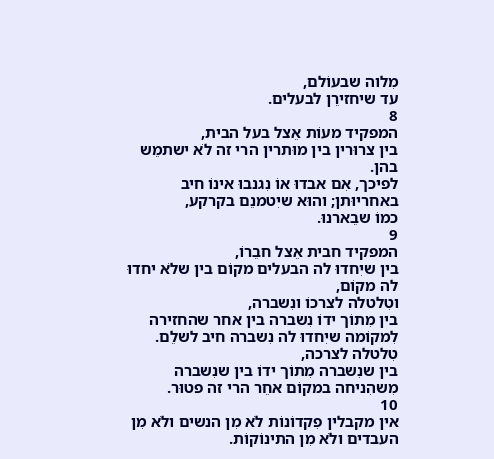מִלוה שבעוֹלם,
עד שיחזירֵן לבעלים.
8
המפקיד מעוֹת אֵצל בעל הבית,
בין צרוּרין בין מוּתרין הרי זה לֹא ישתמֵש בהן.
לפיכך, אִם אבדוּ אוֹ נִגנבוּ אינוֹ חיב באחריוּתן; והוּא שיִטמנֵם בקרקע,
כמוֹ שבֵארנוּ.
9
המפקיד חבית אֵצל חבֵרוֹ,
בין שיִחדוּ לה הבעלים מקוֹם בין שלֹא יחדוּ לה מקוֹם,
וטִלטלה לצרכוֹ ונִשברה,
בין מִתוֹך ידוֹ נִשברה בין אחר שהחזירה לִמקוֹמה שיִחדוּ לה נִשברה חיב לשלֵם.
טִלטלה לצרכה,
בין שנִשברה מִתוֹך ידוֹ בין שנִשברה מִשהִניחה במקוֹם אחֵר הרי זה פטוּר.
10
אין מקבלין פִקדוֹנוֹת לֹא מִן הנשים ולֹא מִן העבדים ולֹא מִן התינוֹקוֹת.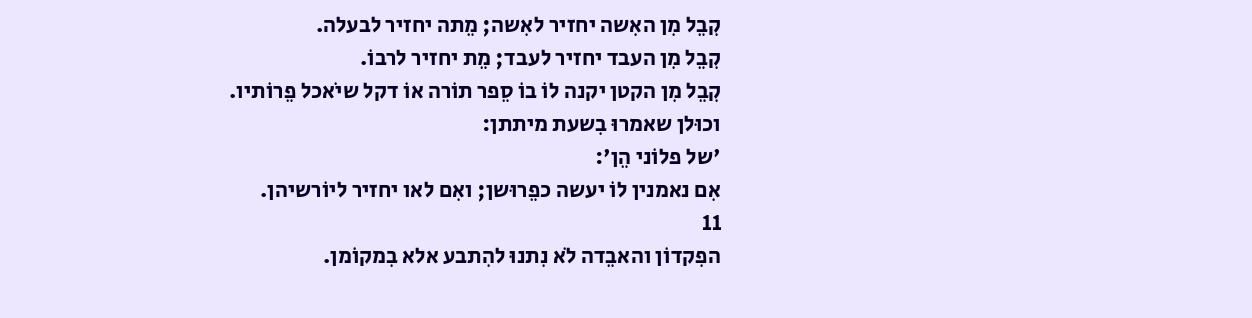קִבֵל מִן האִשה יחזיר לאִשה; מֵתה יחזיר לבעלה.
קִבֵל מִן העבד יחזיר לעבד; מֵת יחזיר לרבוֹ.
קִבֵל מִן הקטן יקנה לוֹ בוֹ סֵפר תוֹרה אוֹ דקל שיֹאכל פֵרוֹתיו.
וכוּלן שאמרוּ בִשעת מיתתן:
'של פלוֹני הֵן':
אִם נאמנין לוֹ יעשה כפֵרוּשן; ואִם לאו יחזיר ליוֹרשיהן.
11
הפִקדוֹן והאבֵדה לֹא נִתנוּ להִתבע אלא בִמקוֹמן.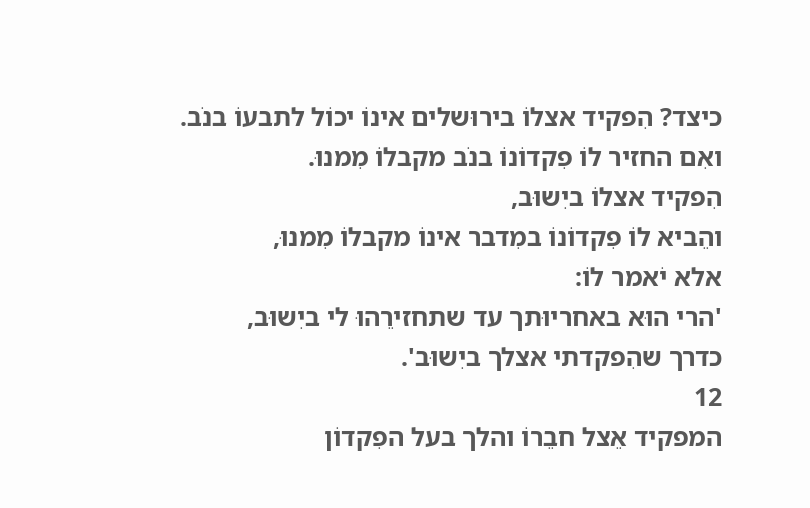כיצד? הִפקיד אצלוֹ בירוּשלים אינוֹ יכוֹל לתבעוֹ בנֹב.
ואִם החזיר לוֹ פִקדוֹנוֹ בנֹב מקבלוֹ מִמנוּ.
הִפקיד אצלוֹ ביִשוּב,
והֵביא לוֹ פִקדוֹנוֹ במִדבר אינוֹ מקבלוֹ מִמנוּ,
אלא יֹאמר לוֹ:
'הרי הוּא באחריוּתך עד שתחזירֵהוּ לי ביִשוּב,
כדרך שהִפקדתי אצלך ביִשוּב'.
12
המפקיד אֵצל חבֵרוֹ והלך בעל הפִקדוֹן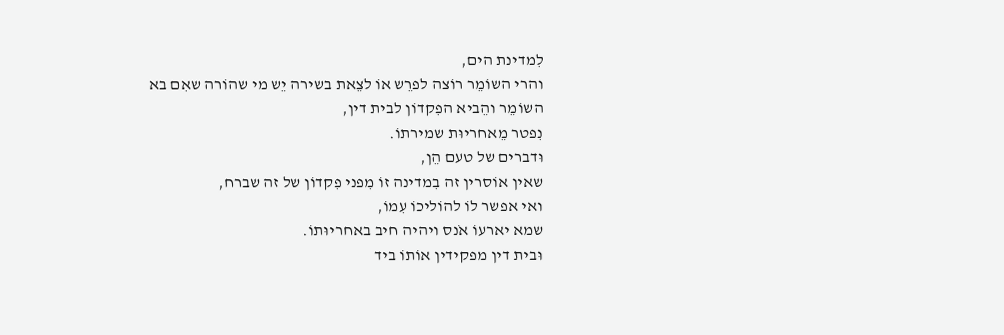לִמדינת הים,
והרי השוֹמֵר רוֹצה לפרֵש אוֹ לצֵאת בשירה יֵש מי שהוֹרה שאִם בא השוֹמֵר והֵביא הפִקדוֹן לבית דין,
נִפטר מֵאחריוּת שמירתוֹ.
וּדברים של טעם הֵן,
שאין אוֹסרין זה בִמדינה זוֹ מִפני פִקדוֹן של זה שברח,
ואי אפשר לוֹ להוֹליכוֹ עִמוֹ,
שמא יארעוֹ אֹנס ויהיה חיב באחריוּתוֹ.
וּבית דין מפקידין אוֹתוֹ ביד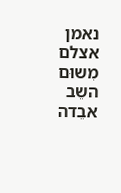נאמן אצלם מִשוּם השֵב אבֵדה